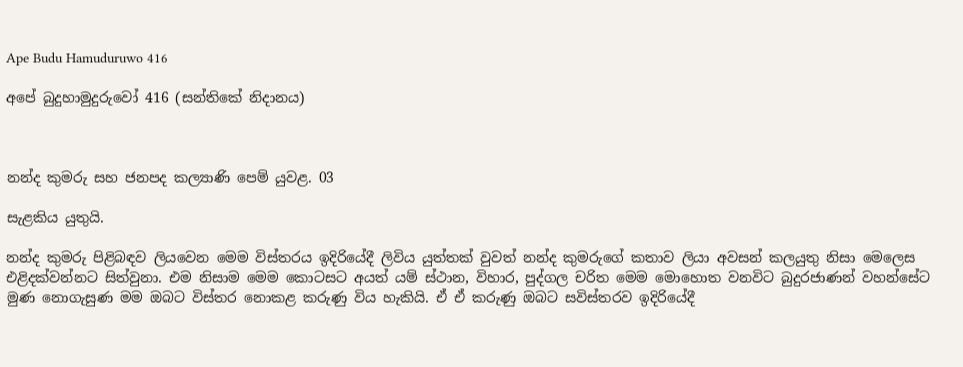Ape Budu Hamuduruwo 416

අපේ බුදුහාමුදුරුවෝ 416 (සන්තිකේ නිදානය)



නන්ද කුමරු සහ ජනපද කල්‍යාණි පෙම් යුවළ. 03

සැළකිය යුතුයි.

නන්ද කුමරු පිළිබඳව ලියවෙන මෙම විස්තරය ඉදිරියේදී ලිවිය යුත්තක් වුවත් නන්ද කුමරුගේ කතාව ලියා අවසන් කලයුතු නිසා මෙලෙස එළිදක්වන්නට සිත්වුනා. එම නිසාම මෙම කොටසට අයත් යම් ස්ථාන, විහාර, පුද්ගල චරිත මෙම මොහොත වනවිට බුදුරජාණන් වහන්සේට මුණ නොගැසුණ මම ඔබට විස්තර නොකළ කරුණු විය හැකියි. ඒ ඒ කරුණු ඔබට සවිස්තරව ඉදිරියේදී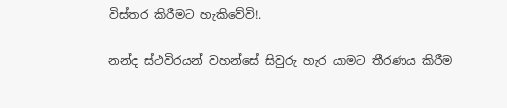විස්තර කිරීමට හැකිවේවි!.

නන්ද ස්ථවිරයන් වහන්සේ සිවුරු හැර යාමට තීරණය කිරීම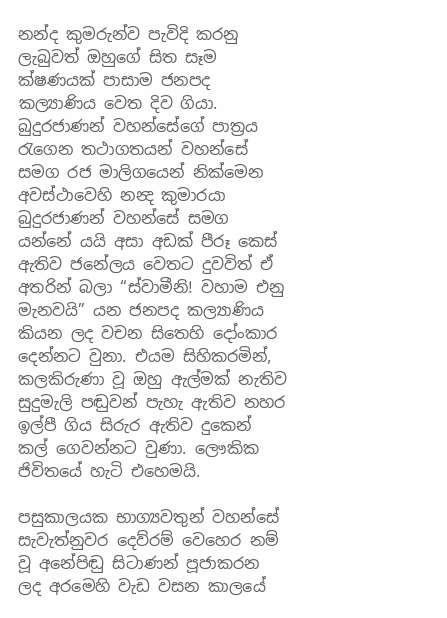නන්ද කුමරුන්ව පැවිදි කරනු ලැබුවත් ඔහුගේ සිත සෑම ක්ෂණයක් පාසාම ජනපද කල්‍යාණිය වෙත දිව ගියා. බුදුරජාණන් වහන්සේගේ පාත්‍රය රැගෙන තථාගතයන් වහන්සේ සමග රජ මාලිගයෙන් නික්මෙන අවස්ථාවෙහි නන්‍ද කුමාරයා බුදුරජාණන් වහන්සේ සමග යන්නේ යයි අසා අඩක් පීරූ කෙස් ඇතිව ජනේලය වෙතට දුවවිත් ඒ අතරින් බලා “ස්වාමීනි! වහාම එනු මැනවයි” යන ජනපද කල්‍යාණිය කියන ලද වචන සිතෙහි දෝංකාර දෙන්නට වුනා. එයම සිහිකරමින්, කලකිරුණා වූ ඔහු ඇල්මක් නැතිව සුදුමැලි පඬුවන් පැහැ ඇතිව නහර ඉල්පී ගිය සිරුර ඇතිව දුකෙන් කල් ගෙවන්නට වුණා. ලෞකික ජිවිතයේ හැටි එහෙමයි.

පසුකාලයක භාග්‍යවතුන් වහන්සේ සැවැත්නුවර දෙව්රම් වෙහෙර නම් වූ අනේපිඬු සිටාණන් පූජාකරන ලද අරමෙහි වැඩ වසන කාලයේ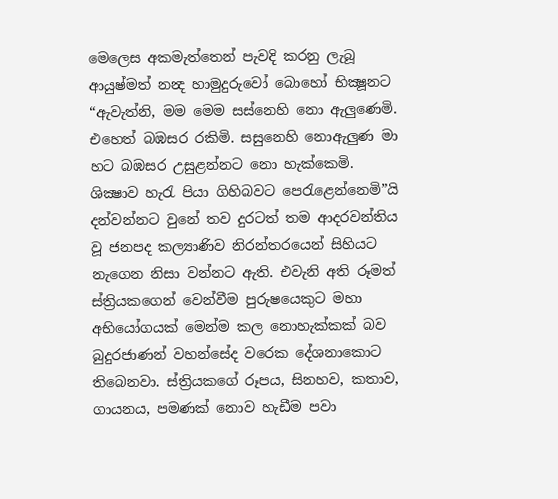මෙලෙස අකමැත්තෙන් පැවදි කරනු ලැබූ ආයුෂ්මත් නන්‍ද හාමුදුරුවෝ බොහෝ භික්‍ෂූනට “ඇවැත්නි, මම මෙම සස්නෙහි නො ඇලුණෙමි. එහෙත් බඹසර රකිමි. සසුනෙහි නොඇලුණ මා හට බඹසර උසුළන්නට නො හැක්කෙමි. ශික්‍ෂාව හැරැ පියා ගිහිබවට පෙරැළෙන්නෙමි”යි දන්වන්නට වුනේ තව දුරටත් තම ආදරවන්තිය වූ ජනපද කල්‍යාණිව නිරන්තරයෙන් සිහියට නැගෙන නිසා වන්නට ඇති. එවැනි අති රූමත් ස්ත්‍රියකගෙන් වෙන්වීම පුරුෂයෙකුට මහා අභියෝගයක් මෙන්ම කල නොහැක්කක් බව බුදුරජාණන් වහන්සේද වරෙක දේශනාකොට තිබෙනවා. ස්ත්‍රියකගේ රූපය, සිනහව, කතාව, ගායනය, පමණක් නොව හැඩීම පවා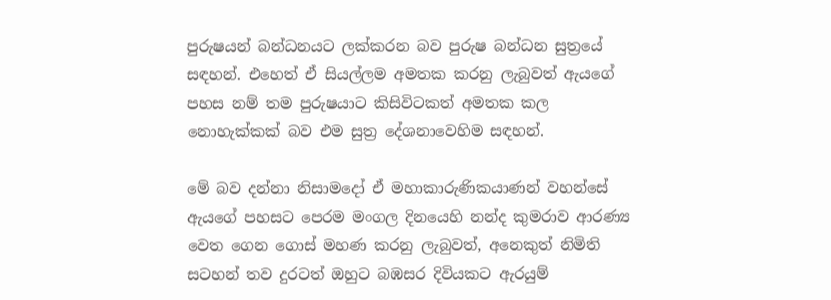පුරුෂයන් බන්ධනයට ලක්කරන බව පුරුෂ බන්ධන සුත්‍රයේ සඳහන්. එහෙත් ඒ සියල්ලම අමතක කරනු ලැබුවත් ඇයගේ පහස නම් තම පුරුෂයාට කිසිවිටකත් අමතක කල නොහැක්කක් බව එම සුත්‍ර දේශනාවෙහිම සඳහන්.

මේ බව දන්නා නිසාමදෝ ඒ මහාකාරුණිකයාණන් වහන්සේ ඇයගේ පහසට පෙරම මංගල දිනයෙහි නන්ද කුමරාව ආරණ්‍ය වෙත ගෙන ගොස් මහණ කරනු ලැබුවත්, අනෙකුත් නිමිති සටහන් තව දුරටත් ඔහුට බඹසර දිවියකට ඇරයුම්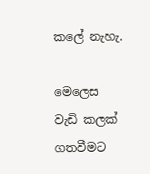කලේ නැහැ.

මෙලෙස වැඩි කලක් ගතවීමට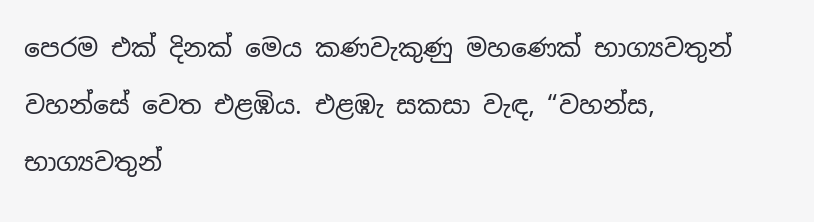පෙරම එක් දිනක් මෙය කණවැකුණු මහණෙක් භාග්‍යවතුන් වහන්සේ වෙත එළඹිය. එළඹැ සකසා වැඳ, “වහන්ස, භාග්‍යවතුන්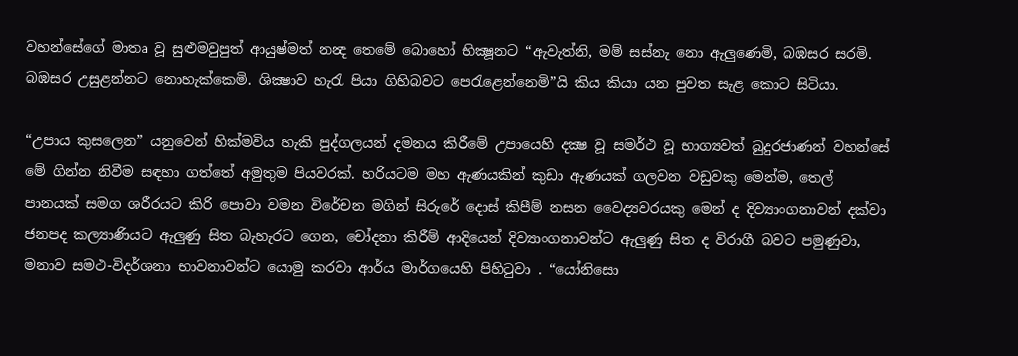වහන්සේගේ මාතෘ වූ සුළුමවුපුත් ආයුෂ්මත් නන්‍ද තෙමේ බොහෝ භික්‍ෂූනට “ඇවැත්නි, මම් සස්නැ නො ඇලුණෙමි, බඹසර සරමි. බඹසර උසුළන්නට නොහැක්කෙමි. ශික්‍ෂාව හැරැ පියා ගිහිබවට පෙරැළෙන්නෙමි”යි කිය කියා යන පුවත සැළ කොට සිටියා.

“උපාය කුසලෙන” යනුවෙන් හික්මවිය හැකි පුද්ගලයන් දමනය කිරීමේ උපායෙහි දක්‍ෂ වූ සමර්ථ වූ භාග්‍යවත් බුදුරජාණන් වහන්සේ මේ ගින්න නිවීම සඳහා ගත්තේ අමුතුම පියවරක්. හරියටම මහ ඇණයකින් කුඩා ඇණයක් ගලවන වඩුවකු මෙන්ම, තෙල් පානයක් සමග ශරීරයට කිරි පොවා වමන විරේචන මගින් සිරුරේ දොස් කිපීම් නසන වෛද්‍යවරයකු මෙන් ද දිව්‍යාංගනාවන් දක්වා ජනපද කල්‍යාණියට ඇලුණු සිත බැහැරට ගෙන, චෝදනා කිරීම් ආදියෙන් දිව්‍යාංගනාවන්ට ඇලුණු සිත ද විරාගී බවට පමුණුවා, මනාව සමථ-විදර්ශනා භාවනාවන්ට යොමු කරවා ආර්ය මාර්ගයෙහි පිහිටුවා . “යෝනිසො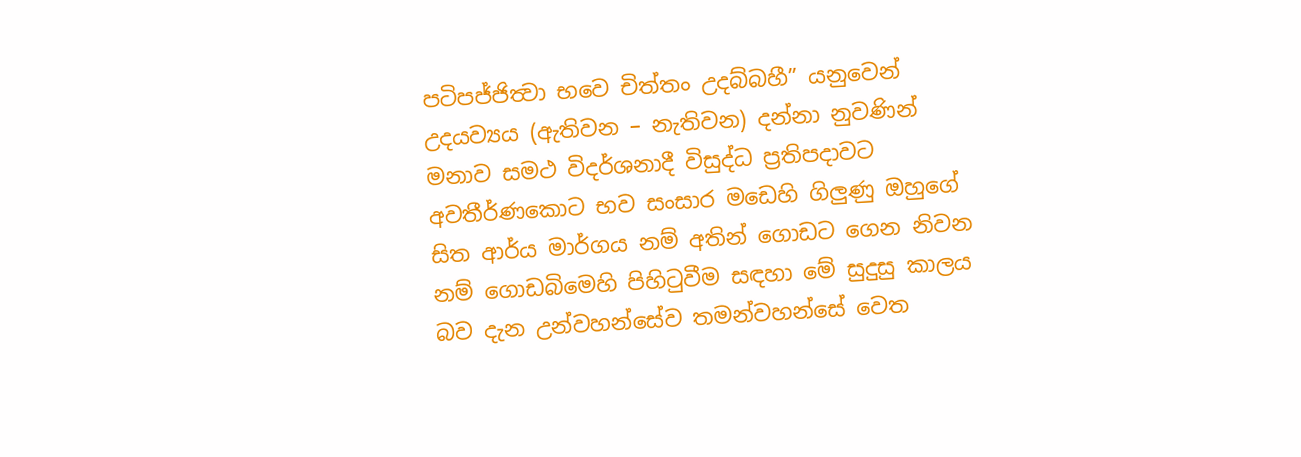පටිපජ්ජිත්‍වා භවෙ චිත්තං උදබ්බහී” යනුවෙන් උදයව්‍යය (ඇතිවන – නැතිවන) දන්නා නුවණින් මනාව සමථ විදර්ශනාදී විසුද්ධ ප්‍රතිපදාවට අවතීර්ණකොට භව සංසාර මඩෙහි ගිලුණු ඔහුගේ සිත ආර්ය මාර්ගය නම් අතින් ගොඩට ගෙන නිවන නම් ගොඩබිමෙහි පිහිටුවීම සඳහා මේ සුදුසු කාලය බව දැන උන්වහන්සේව තමන්වහන්සේ වෙත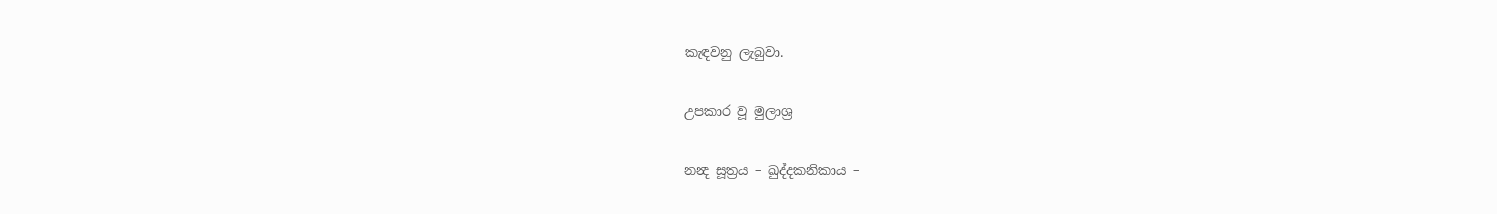කැඳවනු ලැබුවා.

උපකාර වූ මුලාශ්‍ර

නන්‍ද සූත්‍රය – ඛුද්දකනිකාය –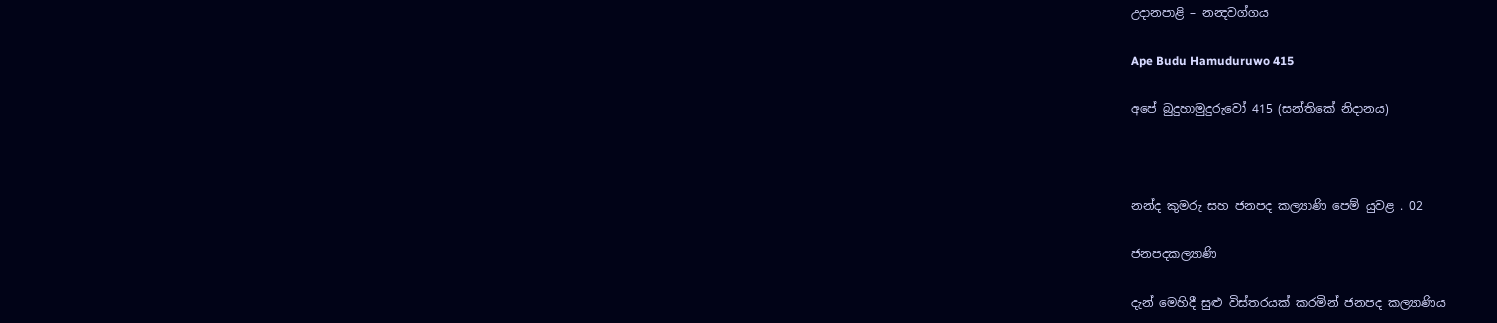උදානපාළි – නන්‍දවග්ගය

Ape Budu Hamuduruwo 415

අපේ බුදුහාමුදුරුවෝ 415 (සන්තිකේ නිදානය)



නන්ද කුමරු සහ ජනපද කල්‍යාණි පෙම් යුවළ . 02

ජනපදකල්‍යාණි

දැන් මෙහිදී සුළු විස්තරයක් කරමින් ජනපද කල්‍යාණිය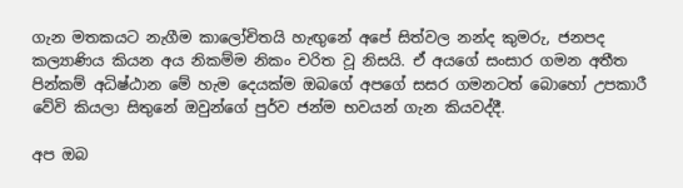ගැන මතකයට නැගීම කාලෝචිතයි හැඟුනේ අපේ සිත්වල නන්ද කුමරු, ජනපද කල්‍යාණිය කියන අය නිකම්ම නිකං චරිත වූ නිසයි. ඒ අයගේ සංසාර ගමන අතීත පින්කම් අධිෂ්ඨාන මේ හැම දෙයක්ම ඔබගේ අපගේ සසර ගමනටත් බොහෝ උපකාරී වේවි කියලා සිතුනේ ඔවුන්ගේ පුර්ව ජන්ම භවයන් ගැන කියවද්දී.

අප ඔබ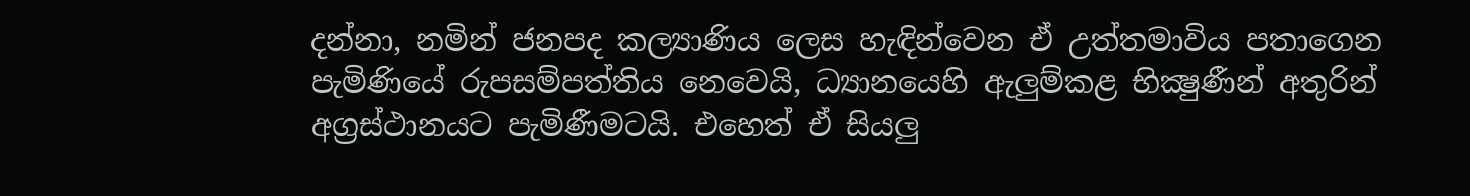දන්නා, නමින් ජනපද කල්‍යාණිය ලෙස හැඳින්වෙන ඒ උත්තමාවිය පතාගෙන පැමිණියේ රුපසම්පත්තිය නෙවෙයි, ධ්‍යානයෙහි ඇලුම්කළ භික්‍ෂුණීන් අතුරින් අග්‍රස්ථානයට පැමිණීමටයි. එහෙත් ඒ සියලු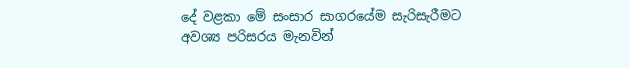දේ වළකා මේ සංසාර සාගරයේම සැරිසැරීමට අවශ්‍ය පරිසරය මැනවින්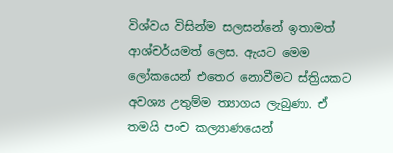විශ්වය විසින්ම සලසන්නේ ඉතාමත් ආශ්චර්යමත් ලෙස. ඇයට මෙම ලෝකයෙන් එතෙර නොවීමට ස්ත්‍රියකට අවශ්‍ය උතුම්ම ත්‍යාගය ලැබුණා. ඒ තමයි පංච කල්‍යාණයෙන්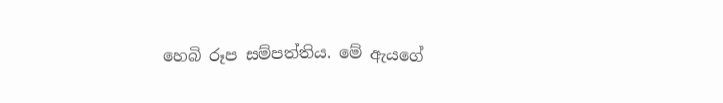හෙබි රූප සම්පත්තිය. මේ ඇයගේ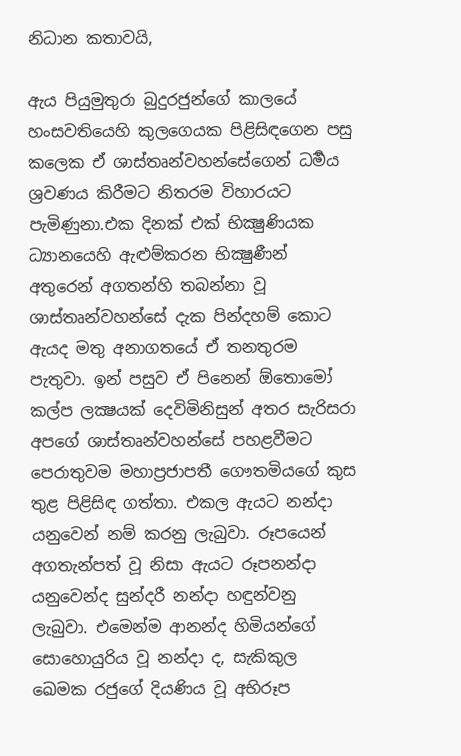නිධාන කතාවයි,

ඇය පියුමුතුරා බුදුරජුන්ගේ කාලයේ හංසවතියෙහි කුලගෙයක පිළිසිඳගෙන පසු කලෙක ඒ ශාස්තෘන්වහන්සේගෙන් ධර්‍මය ශ්‍රවණය කිරීමට නිතරම විහාරයට පැමිණුනා.එක දිනක් එක් භික්‍ෂුණියක ධ්‍යානයෙහි ඇළුම්කරන භික්‍ෂුණීන් අතුරෙන් අගතන්හි තබන්නා වූ ශාස්තෘන්වහන්සේ දැක පින්දහම් කොට ඇයද මතු අනාගතයේ ඒ තනතුරම පැතුවා. ඉන් පසුව ඒ පිනෙන් ඕතොමෝ කල්ප ලක්‍ෂයක් දෙවිමිනිසුන් අතර සැරිසරා අපගේ ශාස්තෘන්වහන්සේ පහළවීමට පෙරාතුවම මහාප්‍රජාපතී ගෞතමියගේ කුස තුළ පිළිසිඳ ගත්තා. එකල ඇයට නන්දා යනුවෙන් නම් කරනු ලැබුවා. රූපයෙන් අගතැන්පත් වූ නිසා ඇයට රූපනන්දා යනුවෙන්ද සුන්දරී නන්දා හඳුන්වනු ලැබුවා. එමෙන්ම ආනන්ද හිමියන්ගේ සොහොයුරිය වූ නන්දා ද, සැකිකුල ඛෙමක රජුගේ දියණිය වූ අභිරූප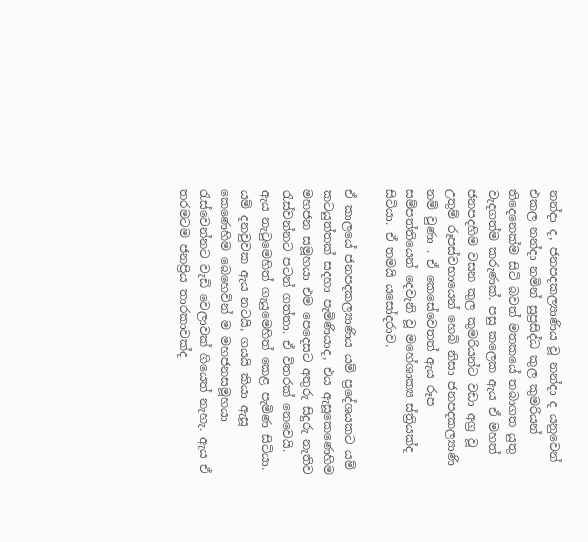නන්දා ද, ජනපදකල්‍යාණිය වූ නන්දා ද යනුවෙන් එකල නන්දා නමින් සුප්‍රසිද්ධ කුල කුමරියන් තිදෙනෙක්ම සිටි බවත් මතකයේ තබාගත යුතු වැදගත්ම කරුණක්. පසු කලෙක ඇය ඒ මහත් ජනපදහිම වසන කුල කුමරියන්ට වඩා අග්‍ර වූ උතුම් රූපස්වභායෙන් හෙබි නිසා ජනපදකල්‍යාණි නම් වුණා . ඒ කෙසේවෙතත් ඇය රූප සම්පත්තියෙන් දෙවැනි වූ මහේශාක්‍ය ස්ත්‍රියක්ද සිටියා. ඒ තමයි යසෝදරාව.

ඒ කාලයේ ජනපදකල්‍යාණිය යම් ප්‍රදේශයකට යම් කටයුත්තක් සදහා පැමිණියාද, එය ඇසූකෙණෙහිම මහජන සමූහයා එම පෙදෙසට අතුරු සිදුරු නැතිව රැස්වන්නට පටන් ගත්තා. ඒ විතරක් නෙවෙයි. ඇය නැටුමෙහිත් ගැයුමෙහිත් කෙළ පැමිණ සිටියා. යම් දනවුවක ඇය නටයි, ගයයි කියා ඇසූ කෙණෙහිම බෙහෙවින් ම මහජනසමූහයා රැස්වෙන්නට වැඩි වෙලාවක් ගියෙත් නැහැ. ඇය ඒ තරමටම ජනප්‍රිය තාරකාවක්ද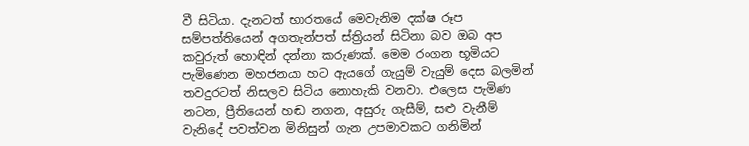වී සිටියා. දැනටත් භාරතයේ මෙවැනිම දක්ෂ රූප සම්පත්තියෙන් අගතැන්පත් ස්ත්‍රියන් සිටිනා බව ඔබ අප කවුරුත් හොඳින් දන්නා කරුණක්. මෙම රංගන භූමියට පැමිණෙන මහජනයා හට ඇයගේ ගැයුම් වැයුම් දෙස බලමින් තවදුරටත් නිසලව සිටිය නොහැකි වනවා. එලෙස පැමිණ නටන, ප්‍රීතියෙන් හඬ නගන, අසුරු ගැසීම්, සළු වැනීම් වැනිදේ පවත්වන මිනිසුන් ගැන උපමාවකට ගනිමින්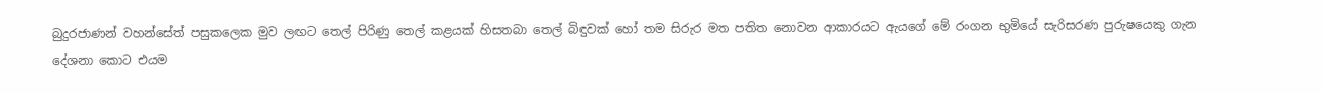බුදුරජාණන් වහන්සේත් පසුකලෙක මුව ලඟට තෙල් පිරිණු තෙල් කළයක් හිසතබා තෙල් බිඳුවක් හෝ තම සිරුර මත පතිත නොවන ආකාරයට ඇයගේ මේ රංගන භුමියේ සැරිසරණ පුරුෂයෙකු ගැන දේශනා කොට එයම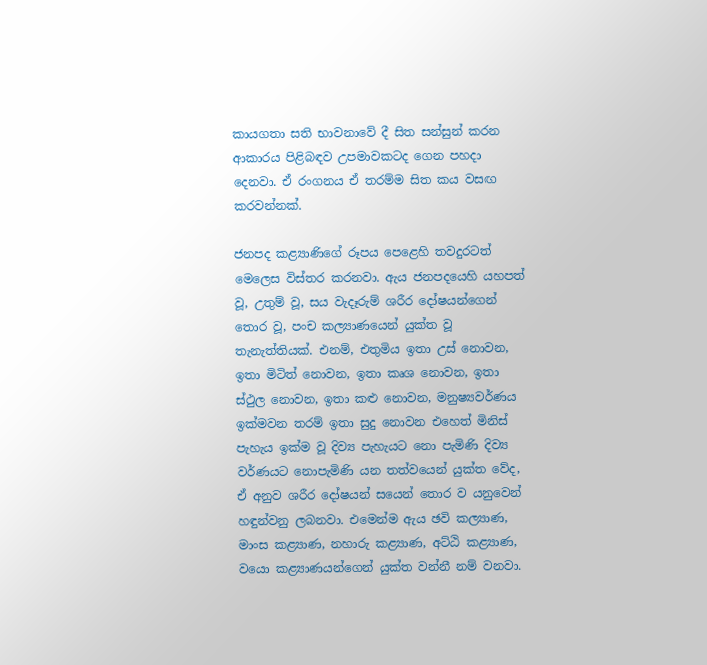කායගතා සති භාවනාවේ දී සිත සන්සුන් කරන ආකාරය පිළිබඳව උපමාවකටද ගෙන පහදා දෙනවා. ඒ රංගනය ඒ තරම්ම සිත කය වසඟ කරවන්නක්.

ජනපද කළ්‍යාණිගේ රූපය පෙළෙහි තවදුරටත් මෙලෙස විස්තර කරනවා. ඇය ජනපදයෙහි යහපත් වූ, උතුම් වූ, සය වැදෑරුම් ශරීර දෝෂයන්ගෙන් තොර වූ, පංච කල්‍යාණයෙන් යුක්ත වූ තැනැත්තියක්. එනම්, එතුමිය ඉතා උස් නොවන, ඉතා මිටිත් නොවන, ඉතා කෘශ නොවන, ඉතා ස්ථුල නොවන, ඉතා කළු නොවන, මනුෂ්‍යවර්ණය ඉක්මවන තරම් ඉතා සුදු නොවන එහෙත් මිනිස් පැහැය ඉක්ම වූ දිව්‍ය පැහැයට නො පැමිණි දිව්‍ය වර්ණයට නොපැමිණි යන තත්වයෙන් යුක්ත වේද, ඒ අනුව ශරීර දෝෂයන් සයෙන් තොර ව යනුවෙන් හඳුන්වනු ලබනවා. එමෙන්ම ඇය ඡවි කල්‍යාණ, මාංස කළ්‍යාණ, නහාරු කළ්‍යාණ, අට්ඨි කළ්‍යාණ, වයො කළ්‍යාණයන්ගෙන් යුක්ත වන්නී නම් වනවා.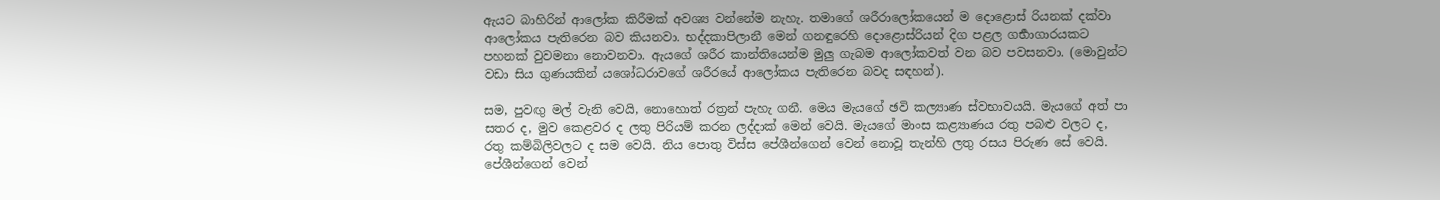ඇයට බාහිරින් ආලෝක කිරීමක් අවශ්‍ය වන්නේම නැහැ. තමාගේ ශරීරාලෝකයෙන් ම දොළොස් රියනක් දක්වා ආලෝකය පැතිරෙන බව කියනවා. භද්දකාපිලානී මෙන් ගනඳුරෙහි දොළොස්රියන් දිග පළල ගර්‍භාගාරයකට පහනක් වුවමනා නොවනවා. ඇයගේ ශරීර කාන්තියෙන්ම මුලු ගැබම ආලෝකවත් වන බව පවසනවා. (මොවුන්ට වඩා සිය ගුණයකින් යශෝධරාවගේ ශරීරයේ ආලෝකය පැතිරෙන බවද සඳහන්).

සම, පුවඟු මල් වැනි වෙයි, නොහොත් රත්‍රන් පැහැ ගනී. මෙය මැයගේ ඡවි කල්‍යාණ ස්වභාවයයි. මැයගේ අත් පා සතර ද, මුව කෙළවර ද ලතු පිරියම් කරන ලද්දාක් මෙන් වෙයි. මැයගේ මාංස කළ්‍යාණය රතු පබළු වලට ද, රතු කම්බිලිවලට ද සම වෙයි. නිය පොතු විස්ස පේශීන්ගෙන් වෙන් නොවූ තැන්හි ලතු රසය පිරුණ සේ වෙයි. පේශීන්ගෙන් වෙන්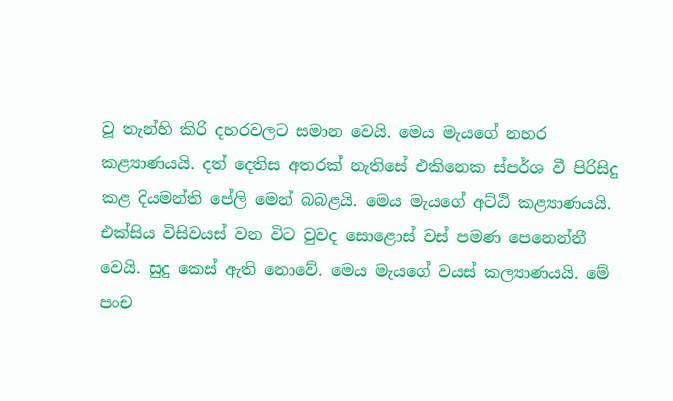වූ තැන්හි කිරි දහරවලට සමාන වෙයි. මෙය මැයගේ නහර කළ්‍යාණයයි. දත් දෙතිස අතරක් නැතිසේ එකිනෙක ස්පර්ශ වී පිරිසිදු කළ දියමන්ති පේලි මෙන් බබළයි. මෙය මැයගේ අට්ඨි කළ්‍යාණයයි. එක්සිය විසිවයස් වන විට වුවද සොළොස් වස් පමණ පෙනෙන්නී වෙයි. සුදු කෙස් ඇති නොවේ. මෙය මැයගේ වයස් කල්‍යාණයයි. මේ පංච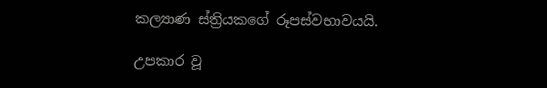කල්‍යාණ ස්ත්‍රියකගේ රූපස්වභාවයයි.

උපකාර වූ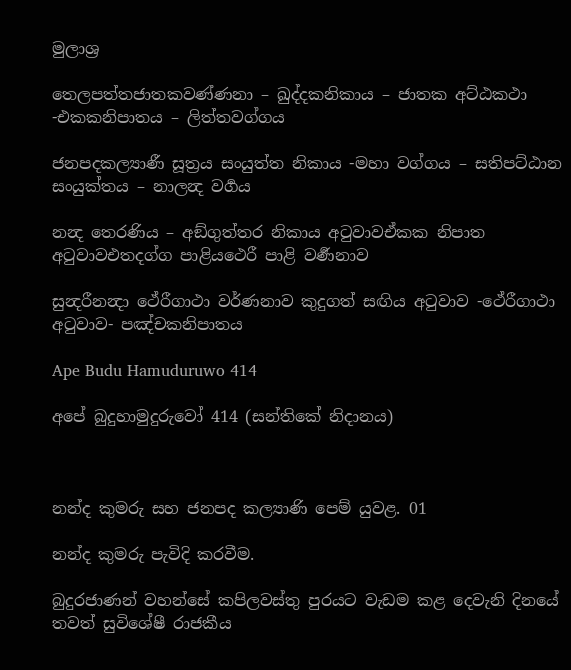මුලාශ්‍ර

තෙලපත්තජාතකවණ්ණනා – ඛුද්දකනිකාය – ජාතක අට්ඨකථා -එකකනිපාතය – ලිත්තවග්ගය

ජනපදකල්‍යාණී සූත්‍රය සංයුත්ත නිකාය -මහා වග්ගය – සතිපට්ඨාන සංයුක්තය – නාලන්‍ද වර්‍ගය

නන්‍ද තෙරණිය – අඞ්ගුත්තර නිකාය අටුවාවඒකක නිපාත අටුවාවඑතදග්ග පාළියථෙරී පාළි වර්‍ණනාව

සුන්‍දරීනන්‍දා ථේරීගාථා වර්ණනාව කුදුගත් සඟිය අටුවාව -ථේරීගාථා අටුවාව- පඤ්චකනිපාතය

Ape Budu Hamuduruwo 414

අපේ බුදුහාමුදුරුවෝ 414 (සන්තිකේ නිදානය)



නන්ද කුමරු සහ ජනපද කල්‍යාණි පෙම් යුවළ. 01

නන්ද කුමරු පැවිදි කරවීම.

බුදුරජාණන් වහන්සේ කපිලවස්තු පුරයට වැඩම කළ දෙවැනි දිනයේ තවත් සුවිශේෂී රාජකීය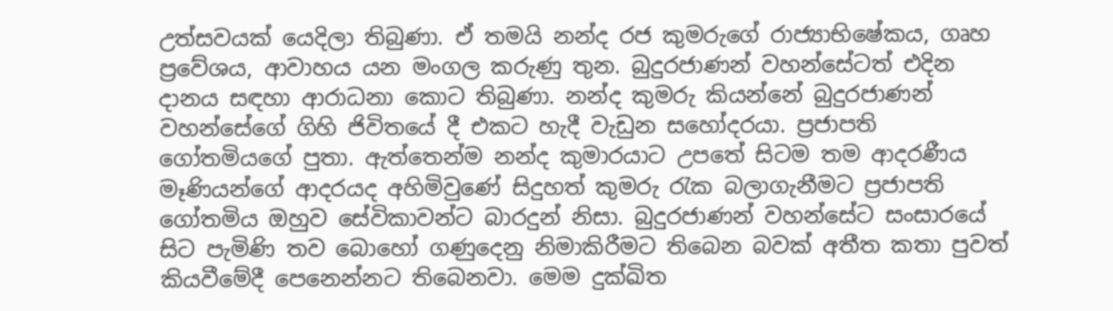උත්සවයක් යෙදිලා තිබුණා. ඒ තමයි නන්ද රජ කුමරුගේ රාජ්‍යාභිෂේකය, ගෘහ ප්‍රවේශය, ආවාහය යන මංගල කරුණු තුන. බුදුරජාණන් වහන්සේටත් එදින දානය සඳහා ආරාධනා කොට තිබුණා. නන්ද කුමරු කියන්නේ බුදුරජාණන් වහන්සේගේ ගිහි ජිවිතයේ දී එකට හැදී වැඩුන සහෝදරයා. ප්‍රජාපති ගෝතමියගේ පුතා. ඇත්තෙන්ම නන්ද කුමාරයාට උපතේ සිටම තම ආදරණීය මෑණියන්ගේ ආදරයද අහිමිවුණේ සිදුහත් කුමරු රැක බලාගැනීමට ප්‍රජාපති ගෝතමිය ඔහුව සේවිකාවන්ට බාරදුන් නිසා. බුදුරජාණන් වහන්සේට සංසාරයේ සිට පැමිණි තව බොහෝ ගණුදෙනු නිමාකිරීමට තිබෙන බවක් අතීත කතා පුවත් කියවීමේදී පෙනෙන්නට තිබෙනවා. මෙම දුක්ඛිත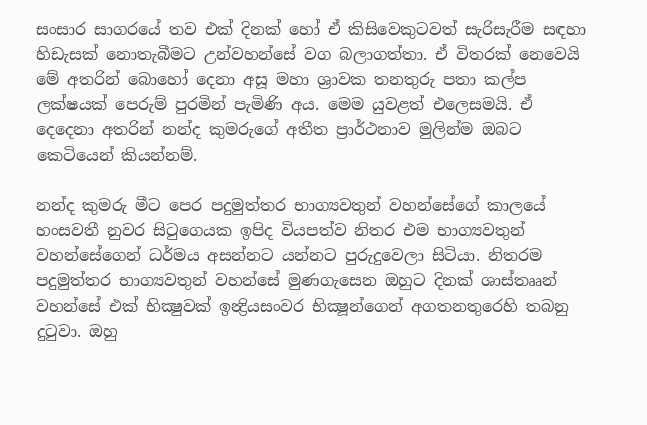සංසාර සාගරයේ තව එක් දිනක් හෝ ඒ කිසිවෙකුටවත් සැරිසැරීම සඳහා හිඩැසක් නොතැබීමට උන්වහන්සේ වග බලාගත්තා. ඒ විතරක් නෙවෙයි මේ අතරින් බොහෝ දෙනා අසූ මහා ශ්‍රාවක තනතුරු පතා කල්ප ලක්ෂයක් පෙරුම් පුරමින් පැමිණි අය. මෙම යුවළත් එලෙසමයි. ඒ දෙදෙනා අතරින් නන්ද කුමරුගේ අතීත ප්‍රාර්ථනාව මුලින්ම ඔබට කෙටියෙන් කියන්නම්.

නන්ද කුමරු මීට පෙර පදුමුත්තර භාග්‍යවතුන් වහන්සේගේ කාලයේ හංසවතී නුවර සිටුගෙයක ඉපිද වියපත්ව නිතර එම භාග්‍යවතුන් වහන්සේගෙන් ධර්මය අසන්නට යන්නට පුරුදුවෙලා සිටියා. නිතරම පදුමුත්තර භාග්‍යවතුන් වහන්සේ මුණගැසෙන ඔහුට දිනක් ශාස්තෲන් වහන්සේ එක් භික්‍ෂුවක් ඉන්‍ද්‍රියසංවර භික්‍ෂූන්ගෙන් අගතනතුරෙහි තබනු දුටුවා. ඔහු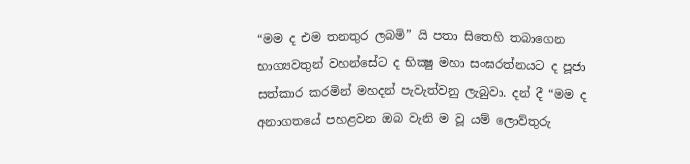“මම ද එම තනතුර ලබමි” යි පතා සිතෙහි තබාගෙන භාග්‍යවතුන් වහන්සේට ද භික්‍ෂු මහා සංඝරත්නයට ද පූජා සත්කාර කරමින් මහදන් පැවැත්වනු ලැබුවා. දන් දී “මම ද අනාගතයේ පහළවන ඔබ වැනි ම වූ යම් ලොව්තුරු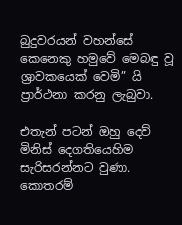බුදුවරයන් වහන්සේ කෙනෙකු හමුවේ මෙබඳු වූ ශ්‍රාවකයෙක් වෙමි” යි ප්‍රාර්ථනා කරනු ලැබුවා.

එතැන් පටන් ඔහු දෙව් මිනිස් දෙගතියෙහිම සැරිසරන්නට වුණා. කොතරම්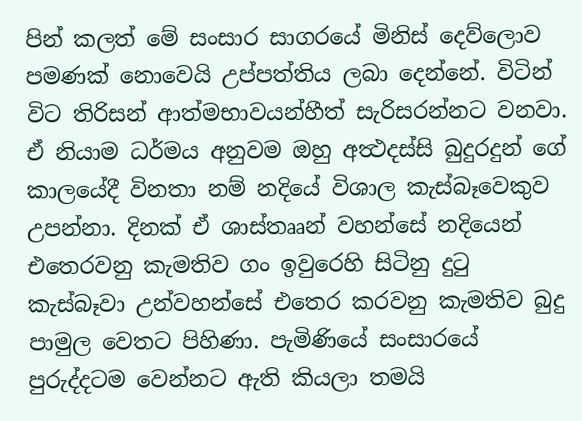පින් කලත් මේ සංසාර සාගරයේ මිනිස් දෙව්ලොව පමණක් නොවෙයි උප්පත්තිය ලබා දෙන්නේ. විටින් විට තිරිසන් ආත්මභාවයන්හීත් සැරිසරන්නට වනවා. ඒ නියාම ධර්මය අනුවම ඔහු අත්‍ථදස්සි බුදුරදුන් ගේ කාලයේදී විනතා නම් නදියේ විශාල කැස්බෑවෙකුව උපන්නා. දිනක් ඒ ශාස්තෲන් වහන්සේ නදියෙන් එතෙරවනු කැමතිව ගං ඉවුරෙහි සිටිනු දුටු කැස්බෑවා උන්වහන්සේ එතෙර කරවනු කැමතිව බුදු පාමුල වෙතට පිහිණා. පැමිණියේ සංසාරයේ පුරුද්දටම වෙන්නට ඇති කියලා තමයි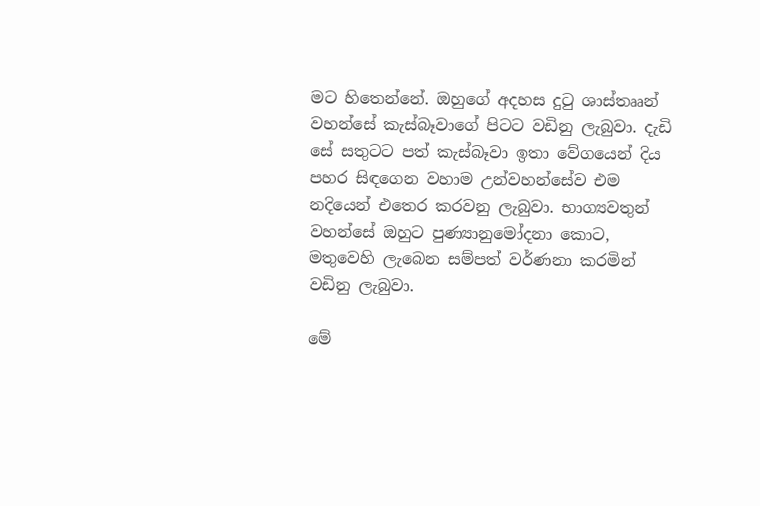මට හිතෙන්නේ. ඔහුගේ අදහස දුටු ශාස්තෲන් වහන්සේ කැස්බෑවාගේ පිටට වඩිනු ලැබුවා. දැඩි සේ සතුටට පත් කැස්බෑවා ඉතා වේගයෙන් දිය පහර සිඳගෙන වහාම උන්වහන්සේව එම නදියෙන් එතෙර කරවනු ලැබුවා. භාග්‍යවතුන් වහන්සේ ඔහුට පුණ්‍යානුමෝදනා කොට, මතුවෙහි ලැබෙන සම්පත් වර්ණනා කරමින් වඩිනු ලැබුවා.

මේ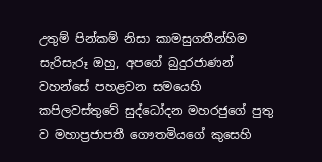උතුම් පින්කම් නිසා කාමසුගතීන්හිම සැරිසැරූ ඔහු, අපගේ බුදුරජාණන් වහන්සේ පහළවන සමයෙහි කපිලවස්තුවේ සුද්ධෝදන මහරජුගේ පුතු ව මහාප්‍රජාපතී ගෞතමියගේ කුසෙහි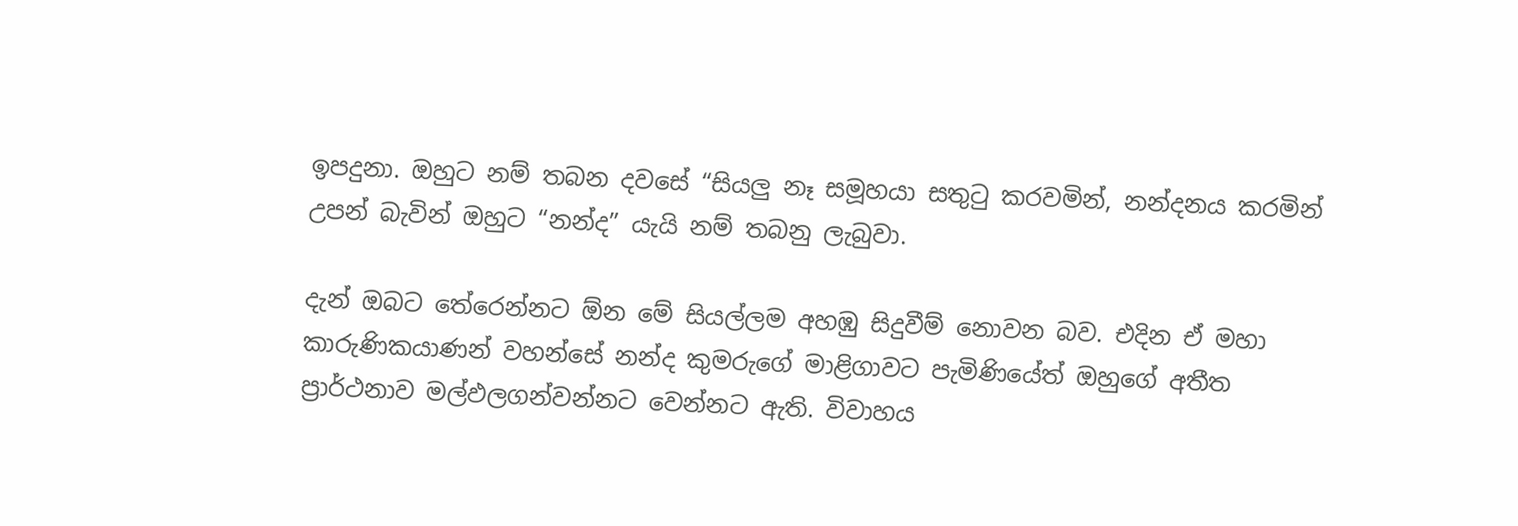ඉපදුනා. ඔහුට නම් තබන දවසේ “සියලු නෑ සමූහයා සතුටු කරවමින්, නන්දනය කරමින් උපන් බැවින් ඔහුට “නන්ද” යැයි නම් තබනු ලැබුවා.

දැන් ඔබට තේරෙන්නට ඕන මේ සියල්ලම අහඹු සිදුවීම් නොවන බව. එදින ඒ මහා කාරුණිකයාණන් වහන්සේ නන්ද කුමරුගේ මාළිගාවට පැමිණියේත් ඔහුගේ අතීත ප්‍රාර්ථනාව මල්ඵලගන්වන්නට වෙන්නට ඇති. විවාහය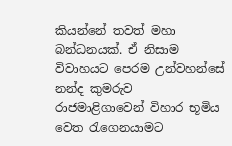කියන්නේ තවත් මහා බන්ධනයක්. ඒ නිසාම විවාහයට පෙරම උන්වහන්සේ නන්ද කුමරුව රාජමාළිගාවෙන් විහාර භූමිය වෙත රැගෙනයාමට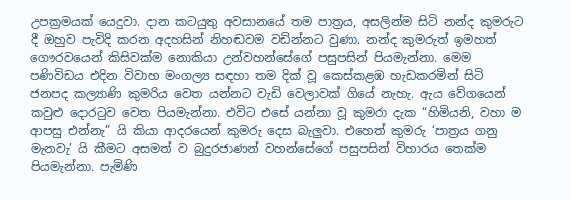උපක්‍රමයක් යෙදුවා. දාන කටයුතු අවසානයේ තම පාත්‍රය, අසලින්ම සිටි නන්ද කුමරුට දී ඔහුව පැවිදි කරන අදහසින් නිහඬවම වඩින්නට වුණා. නන්ද කුමරුත් ඉමහත් ගෞරවයෙන් කිසිවක්ම නොකියා උන්වහන්සේගේ පසුපසින් පියමැන්නා. මෙම පණිවිඩය එදින විවාහ මංගල්‍ය සඳහා තම දික් වූ කෙස්කළඹ හැඩකරමින් සිටි ජනපද කල්‍යාණි කුමරිය වෙත යන්නට වැඩි වෙලාවක් ගියේ නැහැ. ඇය වේගයෙන් කවුළු දොරටුව වෙත පියමැන්නා. එවිට එසේ යන්නා වූ කුමරා දැක “හිමියනි, වහා ම ආපසු එන්නැ” යි කියා ආදරයෙන් කුමරු දෙස බැලුවා. එහෙත් කුමරු ‘පාත්‍රය ගනු මැනවැ’ යි කීමට අසමත් ව බුදුරජාණන් වහන්සේගේ පසුපසින් විහාරය තෙක්ම පියමැන්නා. පැමිණි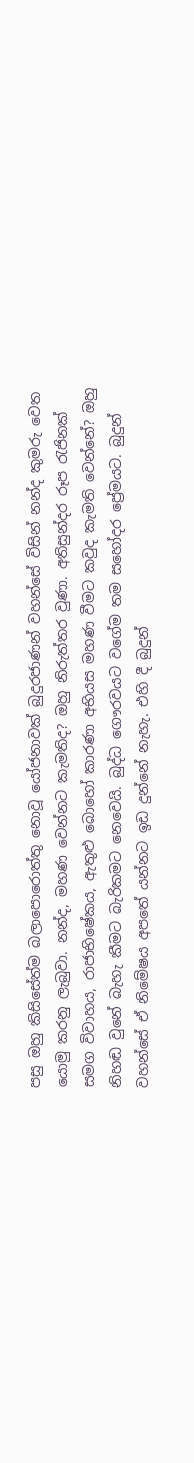පසු ඔහු කිසිසේත්ම බලාපොරොත්තු නොවූ යෝජනාවක් බුදුරජාණන් වහන්සේ විසින් නන්ද කුමරු වෙත යොමු කරනු ලැබුවා. නන්ද, මහණ වෙන්නට කැමතිද? ඔහු නිරුත්තර වුණා. අතිසුන්දර රූප රැජිනක් සමග විවාහය, රාජාභිෂේකය, ඇතුළු බොහෝ කාරණා අභියස මහණ වීමට කවුද කැමති වෙන්නේ? ඔහු නිහඬ වුනේ බැහැ කීමට බැරිකමට නෙවෙයි. බුද්ධ ගෞරවයට වගේම තම සහෝදර ප්‍රේමයට. බුදුන් වහන්සේ ඒ නිමේෂය අපතේ යන්නට ඉඩ දුන්නේ නැහැ. එහි දී බුදුන්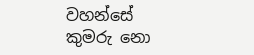වහන්සේ කුමරු නො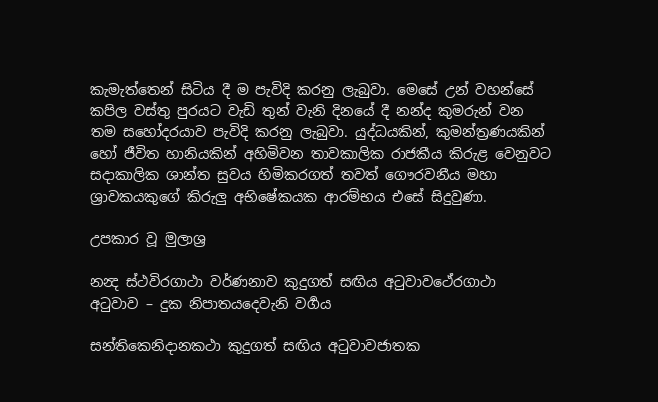කැමැත්තෙන් සිටිය දී ම පැවිදි කරනු ලැබුවා. මෙසේ උන් වහන්සේ කපිල වස්තු පුරයට වැඩි තුන් වැනි දිනයේ දී නන්ද කුමරුන් වන තම සහෝදරයාව පැවිදි කරනු ලැබුවා. යුද්ධයකින්, කුමන්ත්‍රණයකින් හෝ ජීවිත හානියකින් අහිමිවන තාවකාලික රාජකීය කිරුළ වෙනුවට සදාකාලික ශාන්ත සුවය හිමිකරගත් තවත් ගෞරවනීය මහා ශ්‍රාවකයකුගේ කිරුලු අභිෂේකයක ආරම්භය එසේ සිදුවුණා.

උපකාර වූ මුලාශ්‍ර

නන්‍ද ස්ථවිරගාථා වර්ණනාව කුදුගත් සඟිය අටුවාවථේරගාථා අටුවාව – දුක නිපාතයදෙවැනි වර්‍ගය

සන්තිකෙනිදානකථා කුදුගත් සඟිය අටුවාවජාතක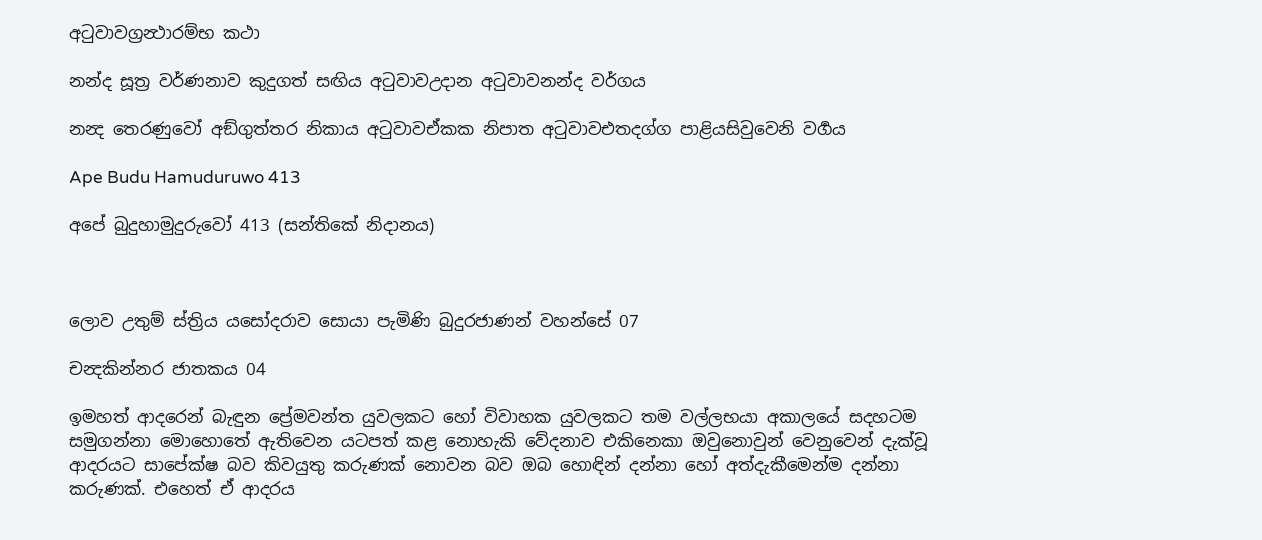අටුවාවග්‍රන්‍ථාරම්භ කථා

නන්ද සූත්‍ර වර්ණනාව කුදුගත් සඟිය අටුවාවඋදාන අටුවාවනන්ද වර්ගය

නන්‍ද තෙරණුවෝ අඞ්ගුත්තර නිකාය අටුවාවඒකක නිපාත අටුවාවඑතදග්ග පාළියසිවුවෙනි වර්‍ගය

Ape Budu Hamuduruwo 413

අපේ බුදුහාමුදුරුවෝ 413 (සන්තිකේ නිදානය)



ලොව උතුම් ස්ත්‍රිය යසෝදරාව සොයා පැමිණි බුදුරජාණන් වහන්සේ 07

චන්‍දකින්නර ජාතකය 04

ඉමහත් ආදරෙන් බැඳුන ප්‍රේමවන්ත යුවලකට හෝ විවාහක යුවලකට තම වල්ලභයා අකාලයේ සදහටම සමුගන්නා මොහොතේ ඇතිවෙන යටපත් කළ නොහැකි වේදනාව එකිනෙකා ඔවුනොවුන් වෙනුවෙන් දැක්වූ ආදරයට සාපේක්ෂ බව කිවයුතු කරුණක් නොවන බව ඔබ හොඳින් දන්නා හෝ අත්දැකීමෙන්ම දන්නා කරුණක්. එහෙත් ඒ ආදරය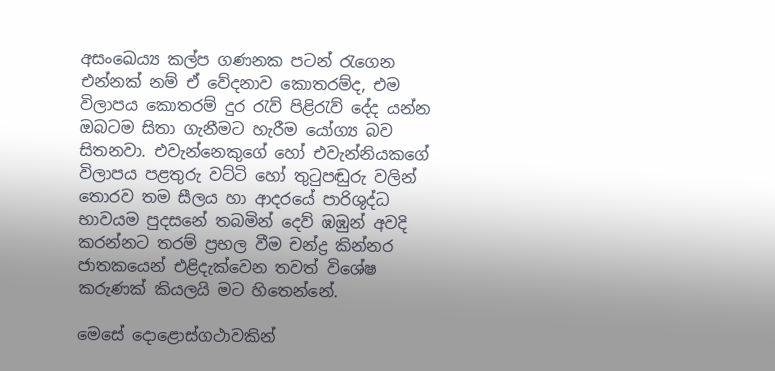අසංඛෙය්‍ය කල්ප ගණනක පටන් රැගෙන එන්නක් නම් ඒ වේදනාව කොතරම්ද, එම විලාපය කොතරම් දුර රැව් පිළිරැව් දේද යන්න ඔබටම සිතා ගැනීමට හැරීම යෝග්‍ය බව සිතනවා. එවැන්නෙකුගේ හෝ එවැන්නියකගේ විලාපය පළතුරු වට්ටි හෝ තුටුපඬුරු වලින් තොරව තම සීලය හා ආදරයේ පාරිශුද්ධ භාවයම පුදසනේ තබමින් දෙව් ඹඹුන් අවදි කරන්නට තරම් ප්‍රභල වීම චන්ද්‍ර කින්නර ජාතකයෙන් එළිදැක්වෙන තවත් විශේෂ කරුණක් කියලයි මට හිතෙන්නේ.

මෙසේ දොළොස්ගථාවකින්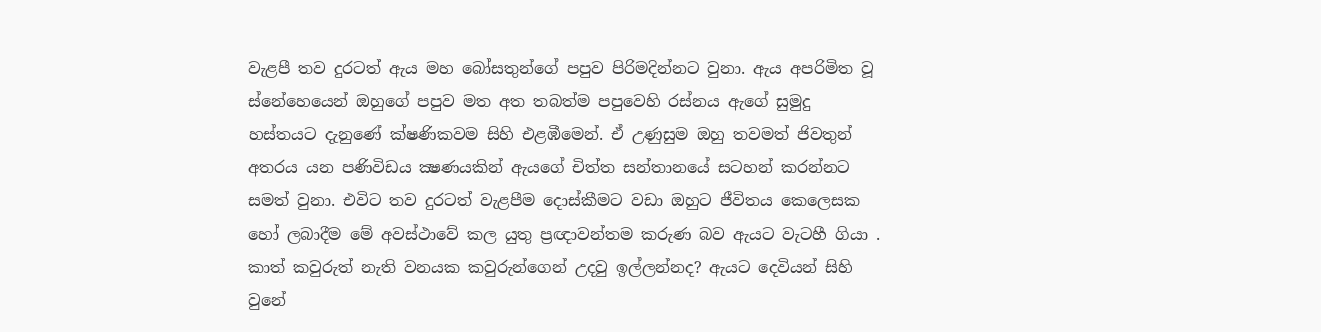වැළපී තව දුරටත් ඇය මහ බෝසතුන්ගේ පපුව පිරිමදින්නට වුනා. ඇය අපරිමිත වූ ස්නේහෙයෙන් ඔහුගේ පපුව මත අත තබත්ම පපුවෙහි රස්නය ඇගේ සුමුදු හස්තයට දැනුණේ ක්ෂණිකවම සිහි එළඹීමෙන්. ඒ උණුසුම ඔහු තවමත් ජිවතුන් අතරය යන පණිවිඩය ක්‍ෂණයකින් ඇයගේ චිත්ත සන්තානයේ සටහන් කරන්නට සමත් වුනා. එවිට තව දුරටත් වැළපීම දොස්කීමට වඩා ඔහුට ජීවිතය කෙලෙසක හෝ ලබාදීම මේ අවස්ථාවේ කල යුතු ප්‍රඥාවන්තම කරුණ බව ඇයට වැටහී ගියා . කාත් කවුරුත් නැති වනයක කවුරුන්ගෙන් උදවු ඉල්ලන්නද? ඇයට දෙවියන් සිහි වුනේ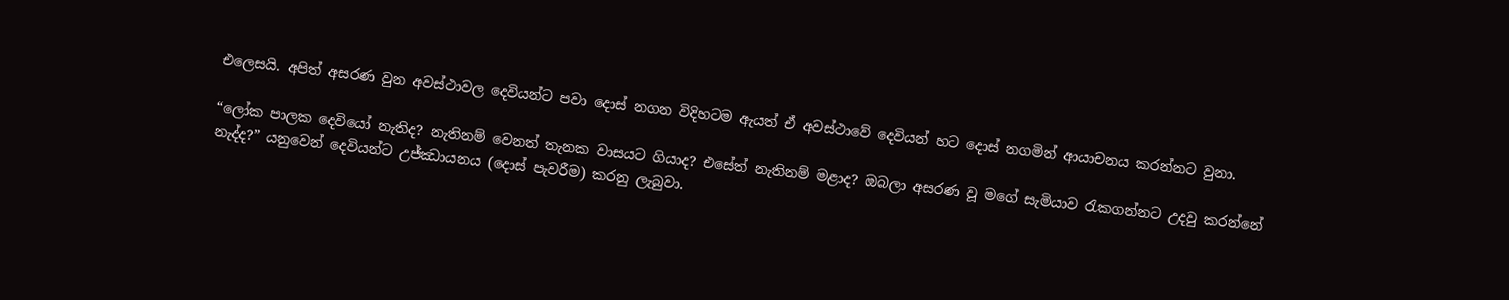එලෙසයි. අපිත් අසරණ වුන අවස්ථාවල දෙවියන්ට පවා දොස් නගන විදිහටම ඇයත් ඒ අවස්ථාවේ දෙවියන් හට දොස් නගමින් ආයාචනය කරන්නට වුනා.

“ලෝක පාලක දෙවියෝ නැතිද? නැතිනම් වෙනත් තැනක වාසයට ගියාද? එසේත් නැතිනම් මළාද? ඔබලා අසරණ වූ මගේ සැමියාව රැකගන්නට උදවු කරන්නේ නැද්ද?” යනුවෙන් දෙවියන්ට උජ්ඣායනය (දොස් පැවරීම) කරනු ලැබුවා.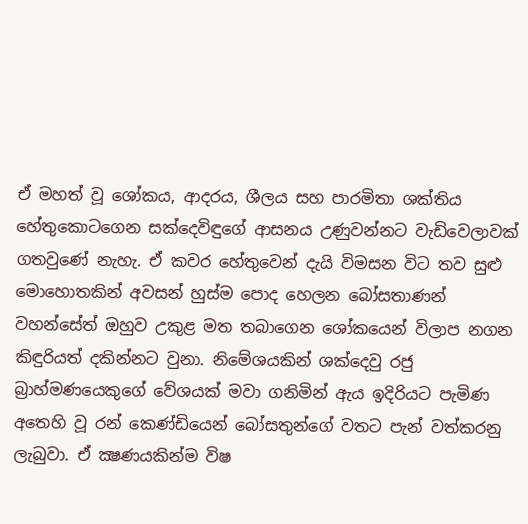ඒ මහත් වූ ශෝකය, ආදරය, ශීලය සහ පාරමිතා ශක්තිය හේතුකොටගෙන සක්දෙවිඳුගේ ආසනය උණුවන්නට වැඩිවෙලාවක් ගතවුණේ නැහැ. ඒ කවර හේතුවෙන් දැයි විමසන විට තව සුළු මොහොතකින් අවසන් හුස්ම පොද හෙලන බෝසතාණන් වහන්සේත් ඔහුව උකුළ මත තබාගෙන ශෝකයෙන් විලාප නගන කිඳුරියත් දකින්නට වුනා. නිමේශයකින් ශක්දෙවු රජු බ්‍රාහ්මණයෙකුගේ වේශයක් මවා ගනිමින් ඇය ඉදිරියට පැමිණ අතෙහි වූ රන් කෙණ්ඩියෙන් බෝසතුන්ගේ වතට පැන් වත්කරනු ලැබුවා. ඒ ක්‍ෂණයකින්ම විෂ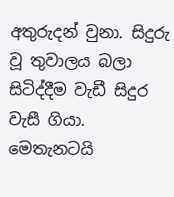අතුරුදන් වුනා. සිදුරු වූ තුවාලය බලා සිටිද්දීම වැඩී සිදුර වැසී ගියා. මෙතැනටයි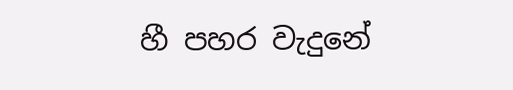හී පහර වැදුනේ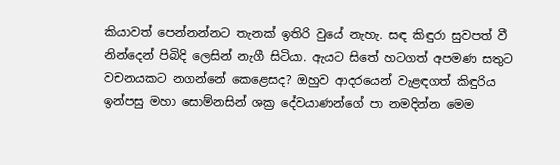කියාවත් පෙන්නන්නට තැනක් ඉතිරි වුයේ නැහැ. සඳ කිඳුරා සුවපත් වී නින්දෙන් පිබිදි ලෙසින් නැගී සිටියා. ඇයට සිතේ හටගත් අපමණ සතුට වචනයකට නගන්නේ කෙළෙසද? ඔහුව ආදරයෙන් වැළඳගත් කිඳුරිය ඉන්පසු මහා සොම්නසින් ශක්‍ර දේවයාණන්ගේ පා නමදින්න මෙම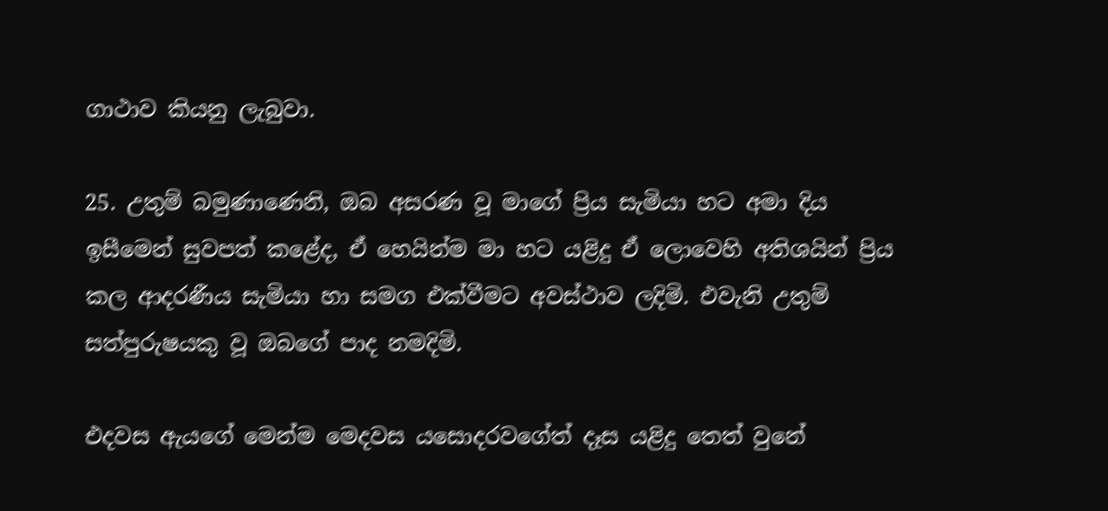ගාථාව කියනු ලැබුවා.

25. උතුම් බමුණාණෙනි, ඔබ අසරණ වූ මාගේ ප්‍රිය සැමියා හට අමා දිය ඉසීමෙන් සුවපත් කළේද, ඒ හෙයින්ම මා හට යළිදු ඒ ලොවෙහි අතිශයින් ප්‍රිය කල ආදරණීය සැමියා හා සමග එක්වීමට අවස්ථාව ලදිමි. එවැනි උතුම් සත්පුරුෂයකු වූ ඔබගේ පාද නමදිමි.

එදවස ඇයගේ මෙන්ම මෙදවස යසොදරවගේත් දෑස යළිදු තෙත් වුනේ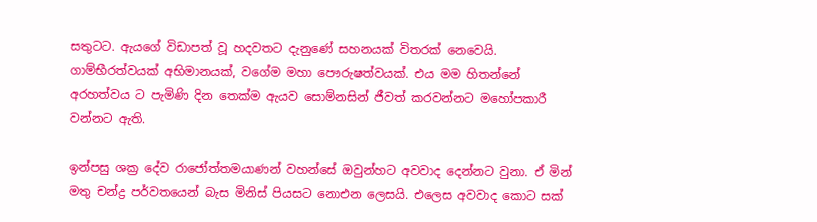සතුටට. ඇයගේ විඩාපත් වූ හදවතට දැනුණේ සහනයක් විතරක් නෙවෙයි. ගාම්භීරත්වයක් අභිමානයක්, වගේම මහා පෞරුෂත්වයක්. එය මම හිතන්නේ අරහත්වය ට පැමිණි දින තෙක්ම ඇයව සොම්නසින් ජීවත් කරවන්නට මහෝපකාරී වන්නට ඇති.

ඉන්පසු ශක්‍ර දේව රාජෝත්තමයාණන් වහන්සේ ඔවුන්හට අවවාද දෙන්නට වුනා. ඒ මින් මතු චන්ද්‍ර පර්වතයෙන් බැස මිනිස් පියසට නොඑන ලෙසයි. එලෙස අවවාද කොට සක්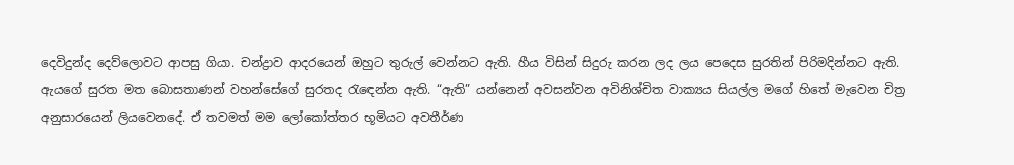දෙවිදුන්ද දෙව්ලොවට ආපසු ගියා. චන්ද්‍රාව ආදරයෙන් ඔහුට තුරුල් වෙන්නට ඇති. හීය විසින් සිදුරු කරන ලද ලය පෙදෙස සුරතින් පිරිමදින්නට ඇති. ඇයගේ සුරත මත බොසතාණන් වහන්සේගේ සුරතද රැඳෙන්න ඇති. “ඇති” යන්නෙන් අවසන්වන අවිනිශ්චිත වාක්‍යය සියල්ල මගේ හිතේ මැවෙන චිත්‍ර අනුසාරයෙන් ලියවෙනදේ. ඒ තවමත් මම ලෝකෝත්තර භූමියට අවතීර්ණ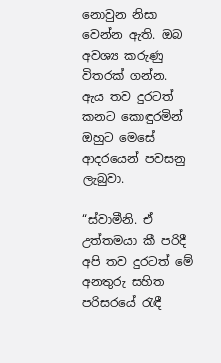නොවුන නිසා වෙන්න ඇති. ඔබ අවශ්‍ය කරුණු විතරක් ගන්න. ඇය තව දුරටත් කනට කොඳුරමින් ඔහුට මෙසේ ආදරයෙන් පවසනු ලැබුවා.

“ස්වාමීනි. ඒ උත්තමයා කී පරිදී අපි තව දුරටත් මේ අනතුරු සහිත පරිසරයේ රැඳී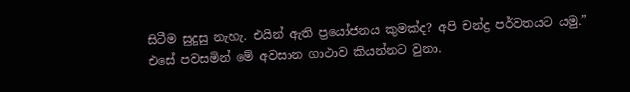සිටීම සුදුසු නැහැ. එයින් ඇති ප්‍රයෝජනය කුමක්ද? අපි චන්ද්‍ර පර්වතයට යමු.” එසේ පවසමින් මේ අවසාන ගාථාව කියන්නට වුනා.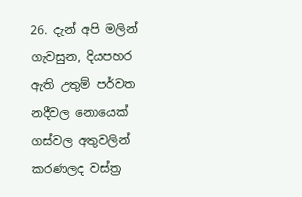26. දැන් අපි මලින් ගැවසුන, දියපහර ඇති උතුම් පර්වත නදීවල නොයෙක් ගස්වල අතුවලින් කරණලද වස්ත්‍ර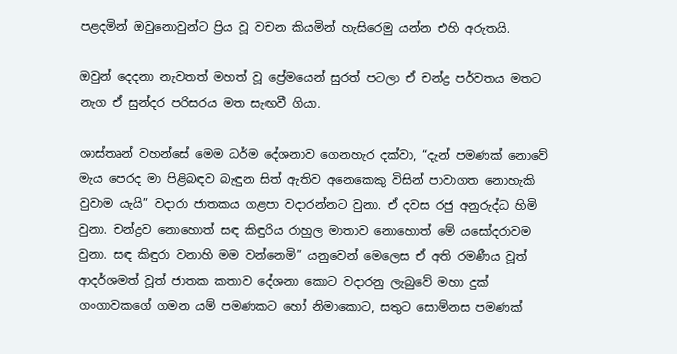පළදමින් ඔවුනොවුන්ට ප්‍රිය වූ වචන කියමින් හැසිරෙමු යන්න එහි අරුතයි.

ඔවුන් දෙදනා නැවතත් මහත් වූ ප්‍රේමයෙන් සුරත් පටලා ඒ චන්ද්‍ර පර්වතය මතට නැග ඒ සුන්දර පරිසරය මත සැඟවී ගියා.

ශාස්තෘන් වහන්සේ මෙම ධර්ම දේශනාව ගෙනහැර දක්වා, “දැන් පමණක් නොවේ මැය පෙරද මා පිළිබඳව බැඳුන සිත් ඇතිව අනෙකෙකු විසින් පාවාගත නොහැකි වුවාම යැයි” වදාරා ජාතකය ගළපා වදාරන්නට වුනා. ඒ දවස රජු අනුරුද්ධ හිමි වුනා. චන්ද්‍රව නොහොත් සඳ කිඳුරිය රාහුල මාතාව නොහොත් මේ යසෝදරාවම වුනා. සඳ කිඳුරා වනාහි මම වන්නෙමි” යනුවෙන් මෙලෙස ඒ අති රමණීය වූත් ආදර්ශමත් වූත් ජාතක කතාව දේශනා කොට වදාරනු ලැබුවේ මහා දුක් ගංගාවකගේ ගමන යම් පමණකට හෝ නිමාකොට, සතුට සොම්නස පමණක්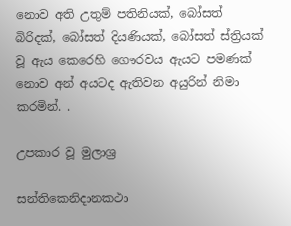නොව අති උතුම් පතිනියක්, බෝසත් බිරිදක්, බෝසත් දියණියක්, බෝසත් ස්ත්‍රියක් වූ ඇය කෙරෙහි ගෞරවය ඇයට පමණක් නොව අන් අයටද ඇතිවන අයුරින් නිමා කරමින්. .

උපකාර වූ මුලාශ්‍ර

සන්තිකෙනිදානකථා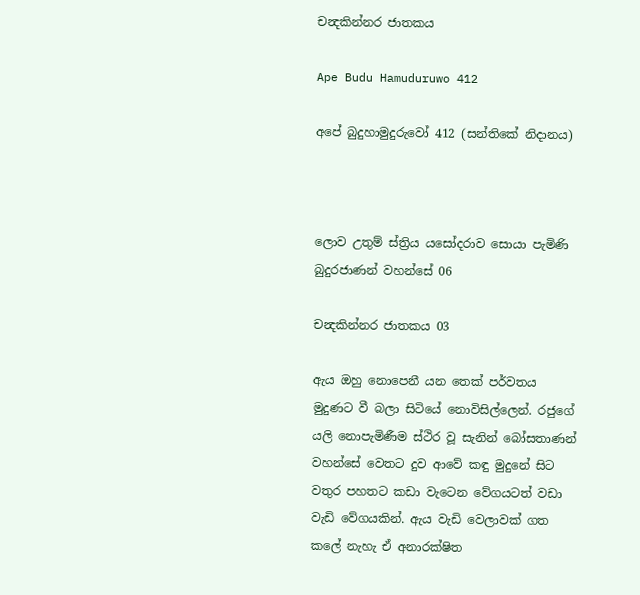චන්‍දකින්නර ජාතකය

Ape Budu Hamuduruwo 412

අපේ බුදුහාමුදුරුවෝ 412 (සන්තිකේ නිදානය)



ලොව උතුම් ස්ත්‍රිය යසෝදරාව සොයා පැමිණි බුදුරජාණන් වහන්සේ 06

චන්‍දකින්නර ජාතකය 03

ඇය ඔහු නොපෙනී යන තෙක් පර්වතය මුදුණට වී බලා සිටියේ නොවිසිල්ලෙන්. රජුගේ යලි නොපැමිණීම ස්ථිර වූ සැනින් බෝසතාණන් වහන්සේ වෙතට දුව ආවේ කඳු මුදුනේ සිට වතුර පහතට කඩා වැටෙන වේගයටත් වඩා වැඩි වේගයකින්. ඇය වැඩි වෙලාවක් ගත කලේ නැහැ ඒ අනාරක්ෂිත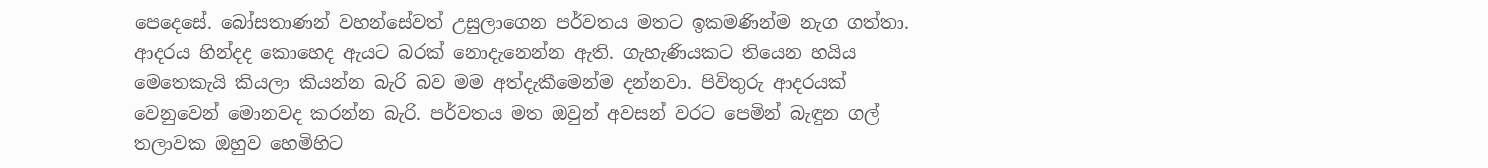පෙදෙසේ. බෝසතාණන් වහන්සේවත් උසුලාගෙන පර්වතය මතට ඉකමණින්ම නැග ගත්තා. ආදරය හින්දද කොහෙද ඇයට බරක් නොදැනෙන්න ඇති. ගැහැණියකට තියෙන හයිය මෙතෙකැයි කියලා කියන්න බැරි බව මම අත්දැකීමෙන්ම දන්නවා. පිවිතුරු ආදරයක් වෙනුවෙන් මොනවද කරන්න බැරි. පර්වතය මත ඔවුන් අවසන් වරට පෙමින් බැඳුන ගල් තලාවක ඔහුව හෙමිහිට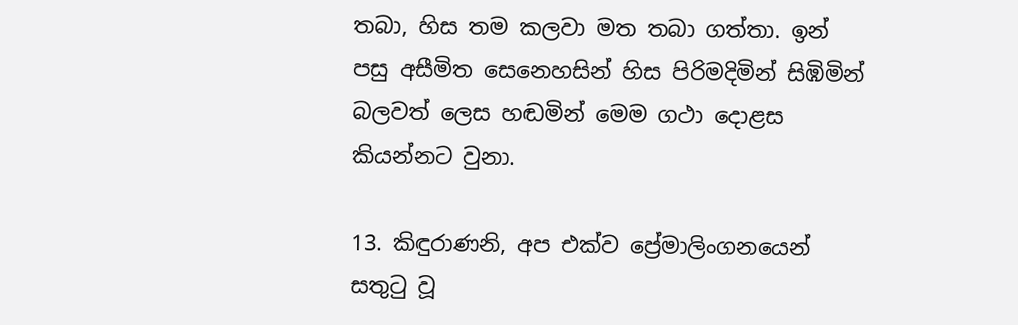තබා, හිස තම කලවා මත තබා ගත්තා. ඉන් පසු අසීමිත සෙනෙහසින් හිස පිරිමදිමින් සිඹිමින් බලවත් ලෙස හඬමින් මෙම ගථා දොළස කියන්නට වුනා.

13. කිඳුරාණනි, අප එක්ව ප්‍රේමාලිංගනයෙන් සතුටු වූ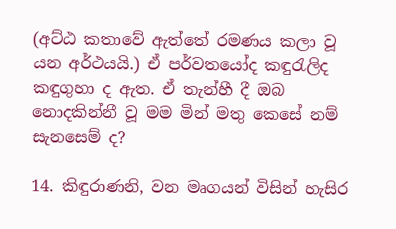(අට්ඨ කතාවේ ඇත්තේ රමණය කලා වූ යන අර්ථයයි.) ඒ පර්වතයෝද කඳුරැලිද කඳුගුහා ද ඇත. ඒ තැන්හී දී ඔබ නොදකින්නී වූ මම මින් මතු කෙසේ නම් සැනසෙම් ද?

14. කිඳුරාණනි, වන මෘගයන් විසින් හැසිර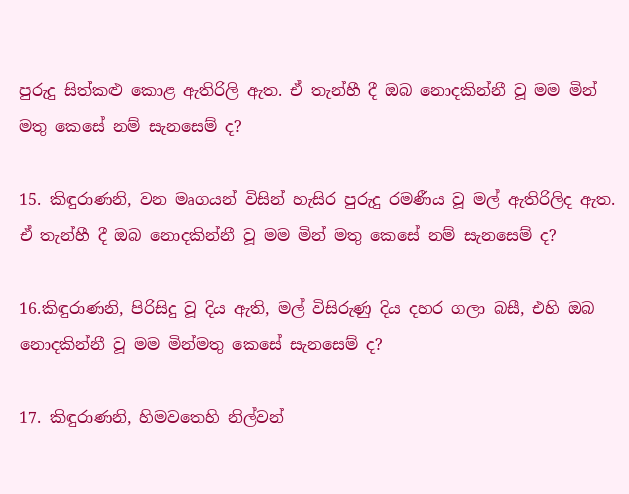පුරුදු සිත්කළු කොළ ඇතිරිලි ඇත. ඒ තැන්හී දී ඔබ නොදකින්නී වූ මම මින් මතු කෙසේ නම් සැනසෙම් ද?

15. කිඳුරාණනි, වන මෘගයන් විසින් හැසිර පුරුදු රමණීය වූ මල් ඇතිරිලිද ඇත. ඒ තැන්හී දී ඔබ නොදකින්නී වූ මම මින් මතු කෙසේ නම් සැනසෙම් ද?

16.කිඳුරාණනි, පිරිසිදු වූ දිය ඇති, මල් විසිරුණු දිය දහර ගලා බසී, එහි ඔබ නොදකින්නී වූ මම මින්මතු කෙසේ සැනසෙම් ද?

17. කිඳුරාණනි, හිමවතෙහි නිල්වන්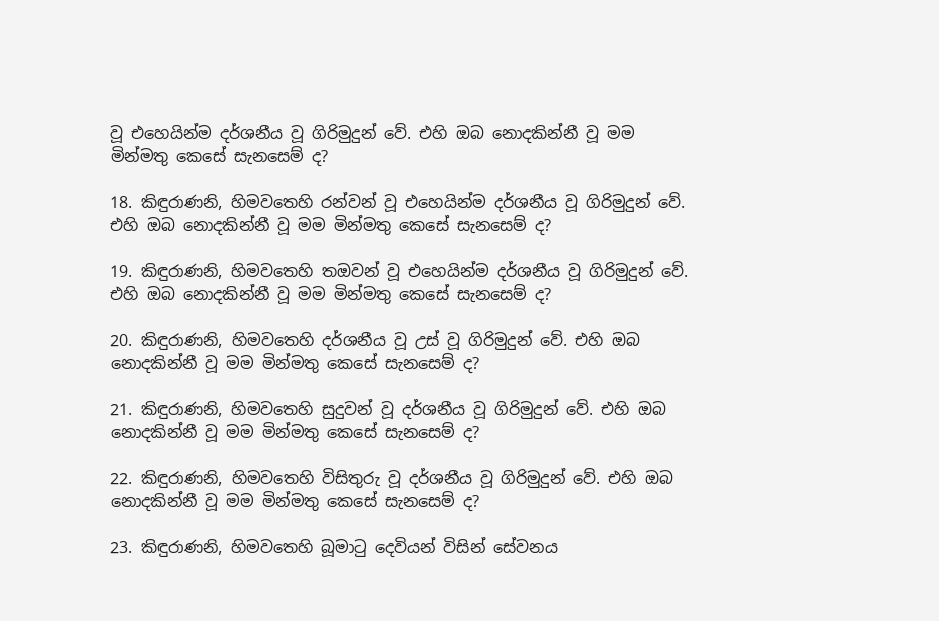වූ එහෙයින්ම දර්ශනීය වූ ගිරිමුදුන් වේ. එහි ඔබ නොදකින්නී වූ මම මින්මතු කෙසේ සැනසෙම් ද?

18. කිඳුරාණනි, හිමවතෙහි රන්වන් වූ එහෙයින්ම දර්ශනීය වූ ගිරිමුදුන් වේ. එහි ඔබ නොදකින්නී වූ මම මින්මතු කෙසේ සැනසෙම් ද?

19. කිඳුරාණනි, හිමවතෙහි තඔවන් වූ එහෙයින්ම දර්ශනීය වූ ගිරිමුදුන් වේ. එහි ඔබ නොදකින්නී වූ මම මින්මතු කෙසේ සැනසෙම් ද?

20. කිඳුරාණනි, හිමවතෙහි දර්ශනීය වූ උස් වූ ගිරිමුදුන් වේ. එහි ඔබ නොදකින්නී වූ මම මින්මතු කෙසේ සැනසෙම් ද?

21. කිඳුරාණනි, හිමවතෙහි සුදුවන් වූ දර්ශනීය වූ ගිරිමුදුන් වේ. එහි ඔබ නොදකින්නී වූ මම මින්මතු කෙසේ සැනසෙම් ද?

22. කිඳුරාණනි, හිමවතෙහි විසිතුරු වූ දර්ශනීය වූ ගිරිමුදුන් වේ. එහි ඔබ නොදකින්නී වූ මම මින්මතු කෙසේ සැනසෙම් ද?

23. කිඳුරාණනි, හිමවතෙහි බූමාටු දෙවියන් විසින් සේවනය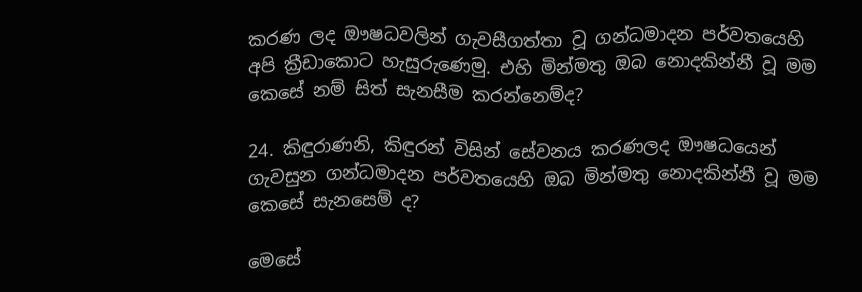කරණ ලද ඖෂධවලින් ගැවසීගත්තා වූ ගන්ධමාදන පර්වතයෙහි අපි ක්‍රීඩාකොට හැසුරුණෙමු. එහි මින්මතු ඔබ නොදකින්නී වූ මම කෙසේ නම් සිත් සැනසීම කරන්නෙම්ද?

24. කිඳුරාණනි, කිඳුරන් විසින් සේවනය කරණලද ඖෂධයෙන් ගැවසුන ගන්ධමාදන පර්වතයෙහි ඔබ මින්මතු නොදකින්නී වූ මම කෙසේ සැනසෙම් ද?

මෙසේ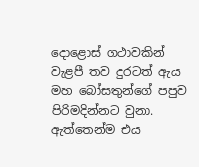දොළොස් ගථාවකින් වැළපී තව දුරටත් ඇය මහ බෝසතුන්ගේ පපුව පිරිමදින්නට වුනා. ඇත්තෙන්ම එය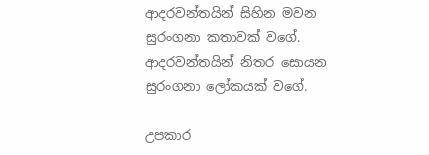ආදරවන්තයින් සිහින මවන සුරංගනා කතාවක් වගේ. ආදරවන්තයින් නිතර සොයන සුරංගනා ලෝකයක් වගේ.

උපකාර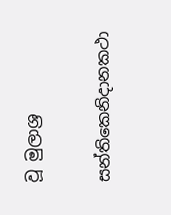වූ මුලාශ්‍ර

සන්තිකෙනිදානකථා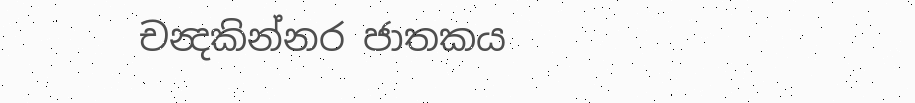චන්‍දකින්නර ජාතකය